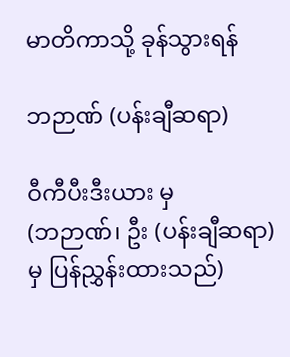မာတိကာသို့ ခုန်သွားရန်

ဘဉာဏ် (ပန်းချီဆရာ)

ဝီကီပီးဒီးယား မှ
(ဘဉာဏ်၊ ဦး (ပန်းချီဆရာ) မှ ပြန်ညွှန်းထားသည်)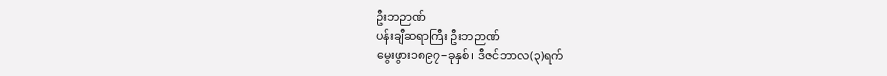ဦးဘဉာဏ်
ပန်းချီဆရာကြီး ဦးဘဉာဏ်
မွေးဖွား၁၈၉၇−ခုနှစ်၊ ဒီဇင်ဘာလ(၃)ရက်‌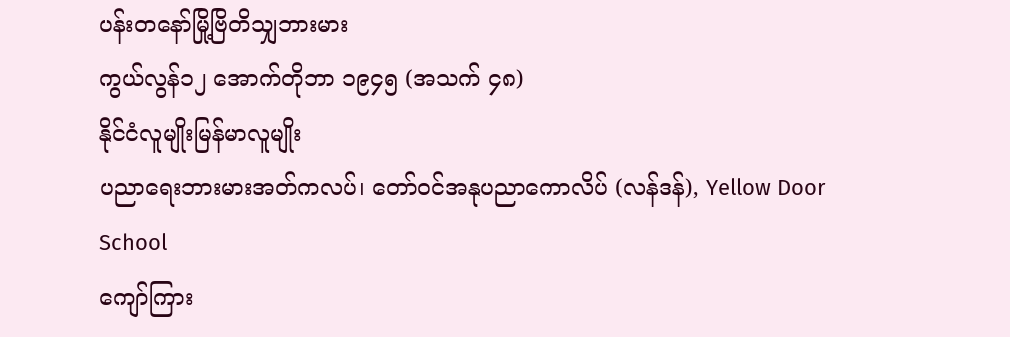ပန်းတနော်မြို့ဗြိတိသျှဘားမား
ကွယ်လွန်၁၂ အောက်တိုဘာ ၁၉၄၅ (အသက် ၄၈)
နိုင်ငံလူမျိုးမြန်မာလူမျိုး
ပညာရေးဘားမားအတ်ကလပ်၊ တော်ဝင်အနုပညာကောလိပ် (လန်ဒန်), Yellow Door School
ကျော်ကြား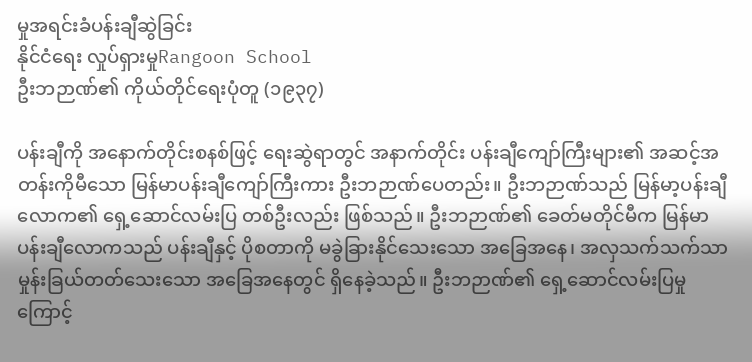မှုအရင်းခံပန်းချီဆွဲခြင်း
နိုင်ငံရေး လှုပ်ရှားမှုRangoon School
ဦးဘဉာဏ်၏ ကိုယ်တိုင်ရေးပုံတူ (၁၉၃၇)

ပန်းချီကို အနောက်တိုင်းစနစ်ဖြင့် ရေးဆွဲရာတွင် အနာက်တိုင်း ပန်းချီကျော်ကြီးများ၏ အဆင့်အတန်းကိုမီသော မြန်မာပန်းချီကျော်ကြီးကား ဦးဘဉာဏ်ပေတည်း။ ဦးဘဉာဏ်သည် မြန်မာ့ပန်းချီ လောက၏ ရှေ့ဆောင်လမ်းပြ တစ်ဦးလည်း ဖြစ်သည်။ ဦးဘဉာဏ်၏ ခေတ်မတိုင်မီက မြန်မာ ပန်းချီလောကသည် ပန်းချီနှင့် ပိုစတာကို မခွဲခြားနိုင်သေးသော အခြေအနေ၊ အလှသက်သက်သာ မှုန်းခြယ်တတ်သေးသော အခြေအနေတွင် ရှိနေခဲ့သည်။ ဦးဘဉာဏ်၏ ရှေ့ဆောင်လမ်းပြမှုကြောင့်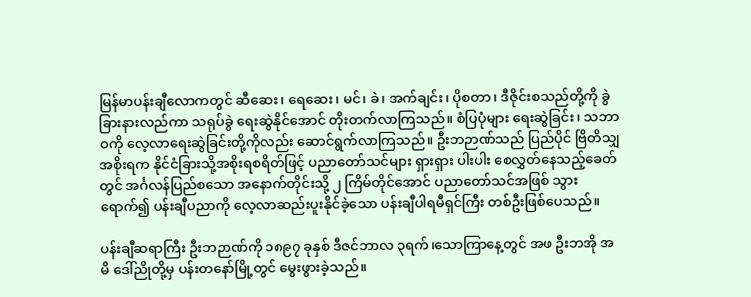မြန်မာပန်းချီလောကတွင် ဆီဆေး၊ ရေဆေး၊ မင်၊ ခဲ၊ အက်ချင်း၊ ပိုစတာ၊ ဒီဇိုင်းစသည်တို့ကို ခွဲခြားနားလည်ကာ သရုပ်ခွဲ ရေးဆွဲနိုင်အောင် တိုးတက်လာကြသည်။ စံပြပုံများ ရေးဆွဲခြင်း၊ သဘာဝကို လေ့လာရေးဆွဲခြင်းတို့ကိုလည်း ဆောင်ရွက်လာကြသည်။ ဦးဘဉာဏ်သည် ပြည်ပိုင် ဗြိတိသျှ အစိုးရက နိုင်ငံခြားသို့အစိုးရစရိတ်ဖြင့် ပညာတော်သင်များ ရှားရှား ပါးပါး စေလွှတ်နေသည့်ခေတ်တွင် အင်္ဂလန်ပြည်စသော အနောက်တိုင်းသို့ ၂ ကြိမ်တိုင်အောင် ပညာတော်သင်အဖြစ် သွားရောက်၍ ပန်းချီပညာကို လေ့လာဆည်းပူးနိုင်ခဲ့သော ပန်းချီပါရမီရှင်ကြီး တစ်ဦးဖြစ်ပေသည်။

ပန်းချီဆရာကြီး ဦးဘဉာဏ်ကို ၁၈၉၇ ခုနှစ် ဒီဇင်ဘာလ ၃ရက်‌၊သောကြာနေ့တွင် အဖ ဦးဘအို အမိ ‌ဒေါ်ညိုတို့မှ ပန်းတနော်မြို့တွင် ‌မွေးဖွားခဲ့သည်။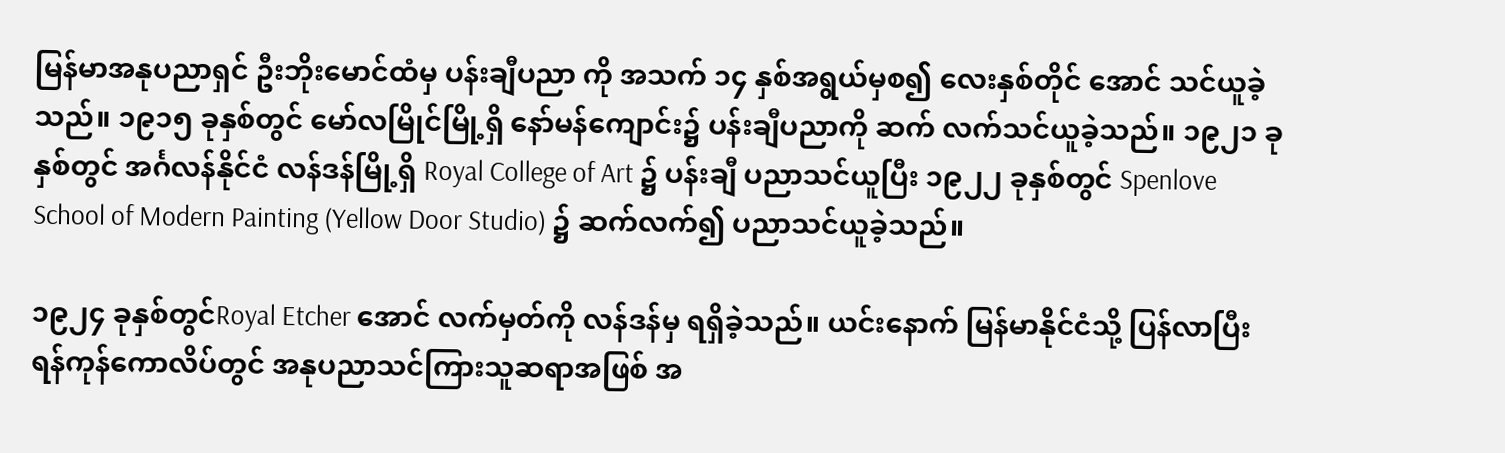မြန်မာအနုပညာရှင် ဦးဘိုး‌မောင်ထံမှ ပန်းချီပညာ ကို အသက် ၁၄ နှစ်အရွယ်မှစ၍ ‌လေးနှစ်တိုင် ‌အောင် သင်ယူခဲ့သည်။ ၁၉၁၅ ခုနှစ်တွင် ‌မော်လမြိုင်မြို့ရှိ ‌နော်မန်‌ကျောင်း၌ ပန်းချီပညာကို ဆက် လက်သင်ယူခဲ့သည်။ ၁၉၂၁ ခုနှစ်တွင် အင်္ဂလန်နိုင်ငံ လန်ဒန်မြို့ရှိ Royal College of Art ၌ ပန်းချီ ပညာသင်ယူပြီး ၁၉၂၂ ခုနှစ်တွင် Spenlove School of Modern Painting (Yellow Door Studio) ၌ ဆက်လက်၍ ပညာသင်ယူခဲ့သည်။

၁၉၂၄ ခုနှစ်တွင်Royal Etcher အောင် လက်မှတ်ကို လန်ဒန်မှ ရရှိခဲ့သည်။ ယင်း‌နောက် မြန်မာနိုင်ငံသို့ ပြန်လာပြီး ရန်ကုန်‌ကောလိပ်တွင် အနုပညာသင်ကြားသူဆရာအဖြစ် အ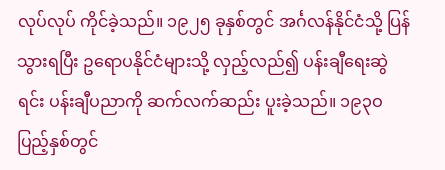လုပ်လုပ် ကိုင်ခဲ့သည်။ ၁၉၂၅ ခုနှစ်တွင် အင်္ဂလန်နိုင်ငံသို့ ပြန်သွားရပြီး ဥ‌ရောပနိုင်ငံများသို့ လှည့်လည်၍ ပန်းချီ‌ရေးဆွဲရင်း ပန်းချီပညာကို ဆက်လက်ဆည်း ပူးခဲ့သည်။ ၁၉၃ဝ ပြည့်နှစ်တွင်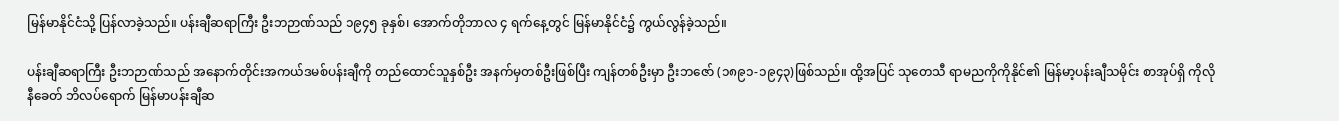မြန်မာနိုင်ငံသို့ ပြန်လာခဲ့သည်။ ပန်းချီဆရာကြီး ဦးဘဉာဏ်သည် ၁၉၄၅ ခုနှစ်၊ ‌အောက်တိုဘာလ ၄ ရက်‌နေ့တွင် မြန်မာနိုင်ငံ၌ ကွယ်လွန်ခဲ့သည်။

ပန်းချီဆရာကြီး ဦးဘဉာဏ်သည် အ‌နောက်တိုင်းအကယ်ဒမစ်ပန်းချီကို တည်‌ထောင်သူနှစ်ဦး အနက်မှတစ်ဦးဖြစ်ပြီး ကျန်တစ်ဦးမှာ ဦးဘ‌ဇော် (၁၈၉၁-၁၉၄၃)ဖြစ်သည်။ ထို့အပြင် သု‌တေသီ ရာမညကိုကိုနိုင်၏ မြန်မာ့ပန်းချီသမိုင်း စာအုပ်ရှိ ကိုလိုနီ‌ခေတ် ဘိလပ်‌ရောက် မြန်မာပန်းချီဆ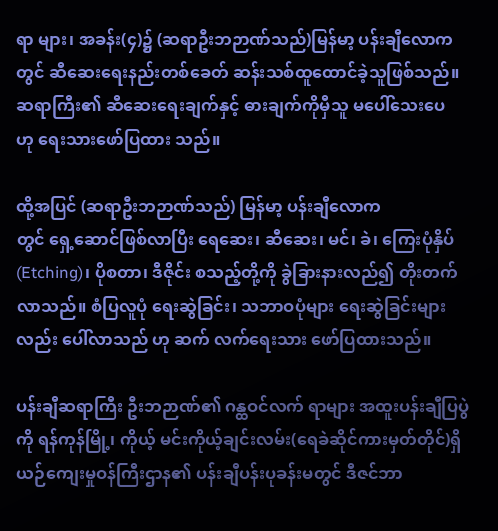ရာ များ၊ အခန်း(၄)၌ (ဆရာဦးဘဉာဏ်သည်)မြန်မာ့ ပန်းချီ‌လောကတွင် ဆီ‌ဆေး‌ရေးနည်းတစ်‌ခေတ် ဆန်းသစ်ထူ‌ထောင်ခဲ့သူဖြစ်သည်။ ဆရာကြီး၏ ဆီ‌ဆေး‌ရေးချက်နှင့် ဓားချက်ကိုမှီသူ မ‌ပေါ်‌သေး‌ပေ ဟု ‌ရေးသား‌ဖော်ပြထား သည်။

ထို့အပြင် (ဆရာဦးဘဉာဏ်သည်) မြန်မာ့ ပန်းချီ‌လောကတွင် ‌ရှေ့‌ဆောင်ဖြစ်လာပြီး ‌ရေ‌ဆေး၊ ဆီ‌ဆေး၊ မင်၊ ခဲ၊ ‌ကြေးပုံနှိပ်(Etching)၊ ပိုစတာ၊ ဒီဇိုင်း စသည့်တို့ကို ခွဲခြားနားလည်၍ တိုးတက် လာသည်။ စံပြလူပုံ ‌ရေးဆွဲခြင်း၊ သဘာဝပုံများ ‌ရေးဆွဲခြင်းများလည်း ‌ပေါ်လာသည် ဟု ဆက် လက်‌ရေးသား ‌ဖော်ပြထားသည်။

ပန်းချီဆရာကြီး ဦးဘဉာဏ်၏ ဂန္ထဝင်လက် ရာများ အထူးပန်းချီပြပွဲကို ရန်ကုန်မြို့၊ ကိုယ့် မင်းကိုယ့်ချင်းလမ်း(ရေခဲဆိုင်ကားမှတ်တိုင်)ရှိ ယဉ်‌ကျေးမှုဝန်ကြီးဌာန၏ ပန်းချီပန်းပုခန်းမတွင် ဒီဇင်ဘာ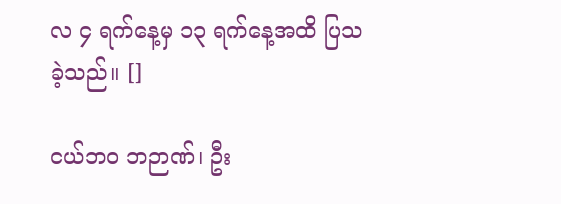လ ၄ ရက်‌နေ့မှ ၁၃ ရက်‌နေ့အထိ ပြသခဲ့သည်။ []

ငယ်ဘဝ ဘဉာဏ်၊ ဦး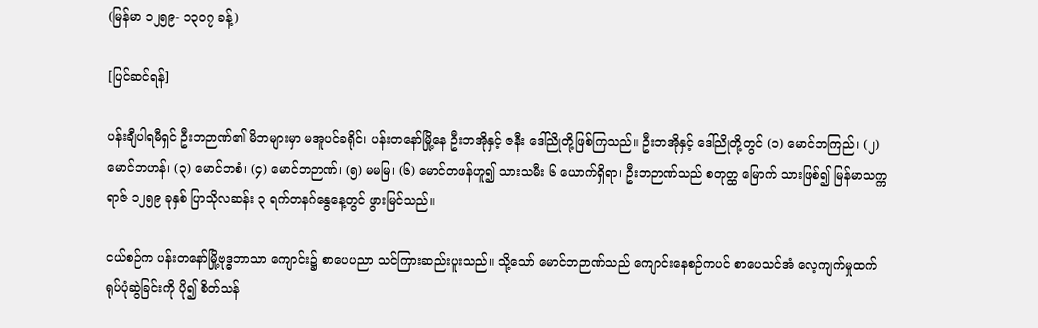(မြန်မာ ၁၂၅၉- ၁၃ဝ၇ ခန့်)

[ပြင်ဆင်ရန်]

ပန်းချီပါရမီရှင် ဦးဘဉာဏ်၏ မိဘများမှာ မအူပင်ခရိုင်၊ ပန်းတနော်မြို့နေ ဦးဘအိုနှင့် ဇနီး ဒေါ်ညိုတို့ဖြစ်ကြသည်။ ဦးဘအိုနှင့် ဒေါ်ညိုတို့တွင် (၁) မောင်ဘကြည်၊ (၂) မောင်ဘဟန်၊ (၃) မောင်ဘစံ၊ (၄) မောင်ဘဉာဏ်၊ (၅) မမမြ၊ (၆) မောင်တဖန်ဟူ၍ သားသမီး ၆ ယောက်ရှိရာ၊ ဦးဘဉာဏ်သည် စတုတ္ထ မြောက် သားဖြစ်၍ မြန်မာသက္ကရာဇ် ၁၂၅၉ ခုနှစ် ပြာသိုလဆန်း ၃ ရက်တနဂ်နွေနေ့တွင် ဖွားမြင်သည်။

ငယ်စဉ်က ပန်းတနော်မြို့ဗုဒ္ဓဘာသာ ကျောင်း၌ စာပေပညာ သင်ကြားဆည်းပူးသည်။ သို့သော် မောင်ဘဉာဏ်သည် ကျောင်းနေစဉ်ကပင် စာပေသင်အံ လေ့ကျက်မှုထက် ရုပ်ပုံဆွဲခြင်းကို ပို၍ စိတ်သန်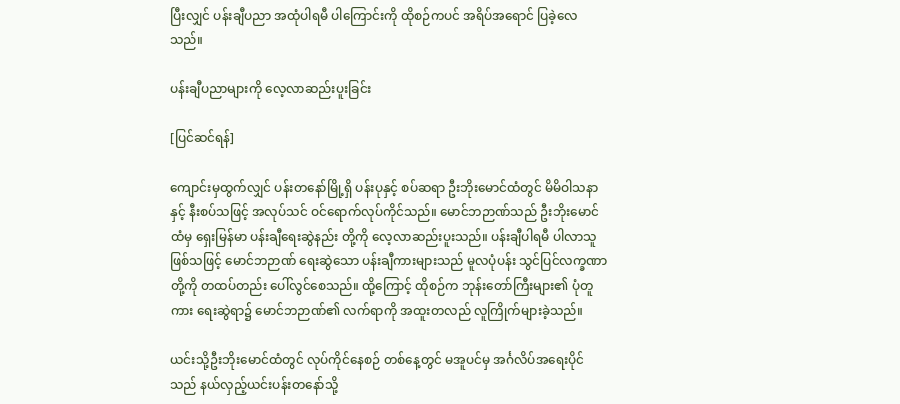ပြီးလျှင် ပန်းချီပညာ အထုံပါရမီ ပါကြောင်းကို ထိုစဉ်ကပင် အရိပ်အရောင် ပြခဲ့လေသည်။

ပန်းချီပညာများကို လေ့လာဆည်းပူးခြင်း

[ပြင်ဆင်ရန်]

ကျောင်းမှထွက်လျှင် ပန်းတနော်မြို့ရှိ ပန်းပုနှင့် စပ်ဆရာ ဦးဘိုးမောင်ထံတွင် မိမိဝါသနာနှင့် နီးစပ်သဖြင့် အလုပ်သင် ဝင်ရောက်လုပ်ကိုင်သည်။ မောင်ဘဉာဏ်သည် ဦးဘိုးမောင်ထံမှ ရှေးမြန်မာ ပန်းချီရေးဆွဲနည်း တို့ကို လေ့လာဆည်းပူးသည်။ ပန်းချီပါရမီ ပါလာသူ ဖြစ်သဖြင့် မောင်ဘဉာဏ် ရေးဆွဲသော ပန်းချီကားများသည် မူလပုံပန်း သွင်ပြင်လက္ခဏာတို့ကို တထပ်တည်း ပေါ်လွင်စေသည်။ ထို့ကြောင့် ထိုစဉ်က ဘုန်းတော်ကြီးများ၏ ပုံတူကား ရေးဆွဲရာ၌ မောင်ဘဉာဏ်၏ လက်ရာကို အထူးတလည် လူကြိုက်များခဲ့သည်။

ယင်းသို့ဦးဘိုးမောင်ထံတွင် လုပ်ကိုင်နေစဉ် တစ်နေ့တွင် မအူပင်မှ အင်္ဂလိပ်အရေးပိုင်သည် နယ်လှည့်ယင်းပန်းတနော်သို့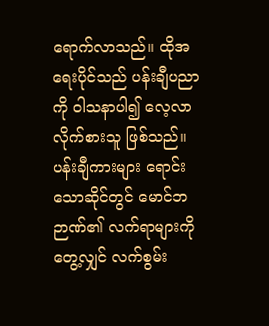ရောက်လာသည်။ ထိုအရေးပိုင်သည် ပန်းချီပညာကို ဝါသနာပါ၍ လေ့လာလိုက်စားသူ ဖြစ်သည်။ ပန်းချီကားများ ရောင်းသောဆိုင်တွင် မောင်ဘဉာဏ်၏ လက်ရာများကိုတွေ့လျှင် လက်စွမ်း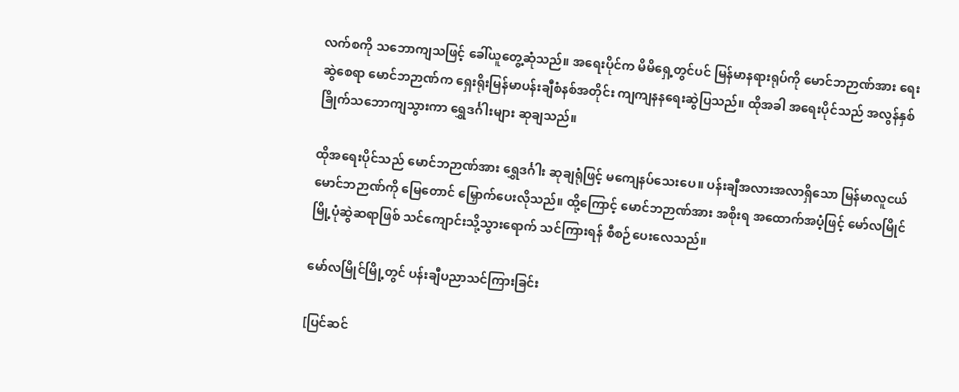လက်စကို သဘောကျသဖြင့် ခေါ်ယူတွေ့ဆုံသည်။ အရေးပိုင်က မိမိရှေ့တွင်ပင် မြန်မာနရားရုပ်ကို မောင်ဘဉာဏ်အား ရေးဆွဲစေရာ မောင်ဘဉာဏ်က ရှေးရိုးမြန်မာပန်းချီစံနစ်အတိုင်း ကျကျနနရေးဆွဲပြသည်။ ထိုအခါ အရေးပိုင်သည် အလွန်နှစ်ခြိုက်သဘောကျသွားကာ ရွှေဒင်္ဂါးများ ဆုချသည်။

ထိုအရေးပိုင်သည် မောင်ဘဉာဏ်အား ရွှေဒင်္ဂါး ဆုချရုံဖြင့် မကျေနပ်သေးပေ။ ပန်းချီအလားအလာရှိသော မြန်မာလူငယ် မောင်ဘဉာဏ်ကို မြေတောင် မြှောက်ပေးလိုသည်။ ထို့ကြောင့် မောင်ဘဉာဏ်အား အစိုးရ အထောက်အပံ့ဖြင့် မော်လမြိုင်မြို့ပုံဆွဲဆရာဖြစ် သင်ကျောင်းသို့သွားရောက် သင်ကြားရန် စီစဉ်ပေးလေသည်။

မော်လမြိုင်မြို့တွင် ပန်းချီပညာသင်ကြားခြင်း

[ပြင်ဆင်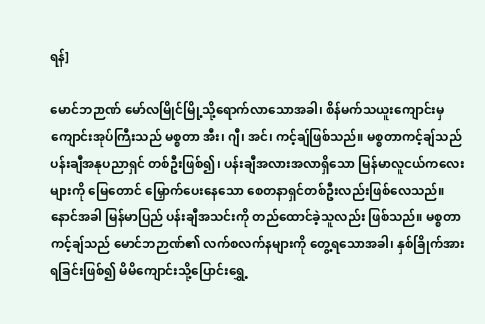ရန်]

မောင်ဘဉာဏ် မော်လမြိုင်မြို့သို့ရောက်လာသောအခါ၊ စိန်မက်သယူးကျောင်းမှ ကျောင်းအုပ်ကြီးသည် မစ္စတာ အီး၊ ဂျီ၊ အင်၊ ကင့်ချ်ဖြစ်သည်။ မစ္စတာကင့်ချ်သည် ပန်းချီအနုပညာရှင် တစ်ဦးဖြစ်၍၊ ပန်းချီအလားအလာရှိသော မြန်မာလူငယ်ကလေးများကို မြေတောင် မြှောက်ပေးနေသော စေတနာရှင်တစ်ဦးလည်းဖြစ်လေသည်။ နောင်အခါ မြန်မာပြည် ပန်းချီအသင်းကို တည်ထောင်ခဲ့သူလည်း ဖြစ်သည်။ မစ္စတာကင့်ချ်သည် မောင်ဘဉာဏ်၏ လက်စလက်နများကို တွေ့ရသောအခါ၊ နှစ်ခြိုက်အားရခြင်းဖြစ်၍ မိမိကျောင်းသို့ပြောင်းရွှေ့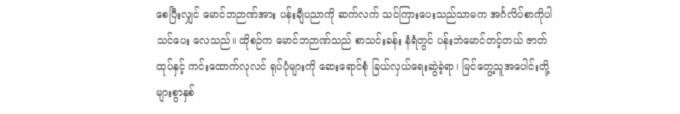စေပြီးလျှင် မောင်ဘဉာဏ်အား ပန်းချီပညာကို ဆက်လက် သင်ကြားပေးသည်သာမက အင်္ဂလိပ်စာကိုပါ သင်ပေး လေသည်။ ထိုစဉ်က မောင်ဘဉာဏ်သည် စာသင်းခန်း နံရံတွင် ပန်းဘဲမောင်တင့်တယ် ဇာတ်ထုပ်နှင့် ကင်းထောက်လုလင် ရုပ်ပုံများကို ဆေးရောင်စုံ ခြယ်လှယ်ရေးဆွဲခဲ့ရာ၊ မြင်တွေ့သူအပေါင်းတို့ များစွာနှစ်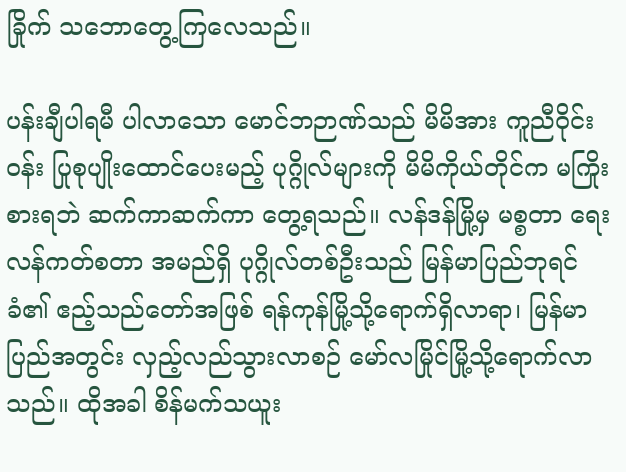ခြိုက် သဘောတွေ့ကြလေသည်။

ပန်းချီပါရမီ ပါလာသော မောင်ဘဉာဏ်သည် မိမိအား ကူညီဝိုင်းဝန်း ပြုစုပျိုးထောင်ပေးမည့် ပုဂ္ဂိုလ်များကို မိမိကိုယ်တိုင်က မကြိုးစားရဘဲ ဆက်ကာဆက်ကာ တွေ့ရသည်။ လန်ဒန်မြို့မှ မစ္စတာ ရေးလန်ကတ်စတာ အမည်ရှိ ပုဂ္ဂိုလ်တစ်ဦးသည် မြန်မာပြည်ဘုရင်ခံ၏ ဧည့်သည်တော်အဖြစ် ရန်ကုန်မြို့သို့ရောက်ရှိလာရာ၊ မြန်မာပြည်အတွင်း လှည့်လည်သွားလာစဉ် မော်လမြိုင်မြို့သို့ရောက်လာသည်။ ထိုအခါ စိန်မက်သယူး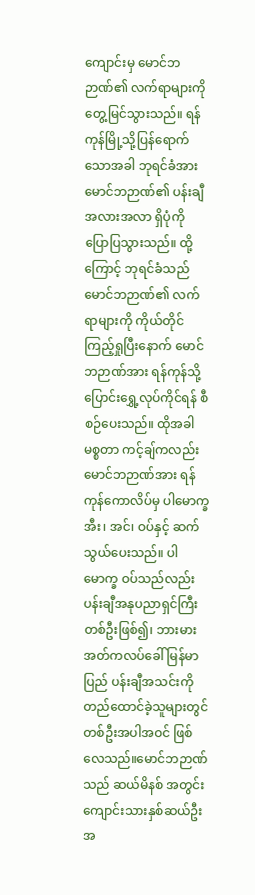ကျောင်းမှ မောင်ဘဉာဏ်၏ လက်ရာများကို တွေ့မြင်သွားသည်။ ရန်ကုန်မြို့သို့ပြန်ရောက်သောအခါ ဘုရင်ခံအား မောင်ဘဉာဏ်၏ ပန်းချီအလားအလာ ရှိပုံကို ပြောပြသွားသည်။ ထို့ကြောင့် ဘုရင်ခံသည် မောင်ဘဉာဏ်၏ လက်ရာများကို ကိုယ်တိုင် ကြည့်ရှုပြီးနောက် မောင်ဘဉာဏ်အား ရန်ကုန်သို့ပြောင်းရွှေ့လုပ်ကိုင်ရန် စီစဉ်ပေးသည်။ ထိုအခါ မစ္စတာ ကင့်ချ်ကလည်း မောင်ဘဉာဏ်အား ရန်ကုန်ကောလိပ်မှ ပါမောက္ခ အီး၊ အင်၊ ဝပ်နှင့် ဆက်သွယ်ပေးသည်။ ပါမောက္ခ ဝပ်သည်လည်း ပန်းချီအနုပညာရှင်ကြီး တစ်ဦးဖြစ်၍၊ ဘားမား အတ်ကလပ်ခေါ် မြန်မာပြည် ပန်းချီအသင်းကို တည်ထောင်ခဲ့သူများတွင် တစ်ဦးအပါအဝင် ဖြစ်လေသည်။မောင်ဘဉာဏ်သည် ဆယ်မိနစ် အတွင်း ကျောင်းသားနှစ်ဆယ်ဦးအ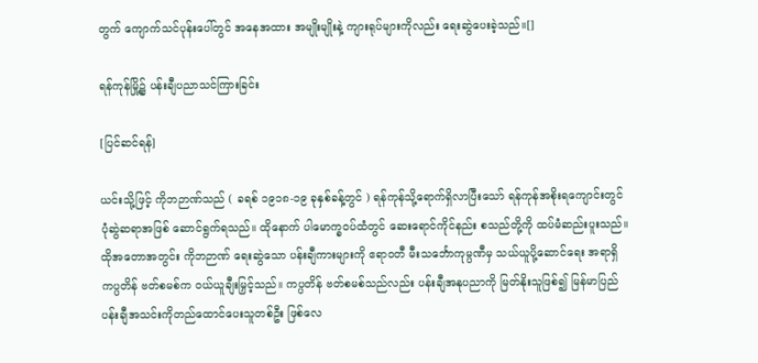တွက် ကျောက်သင်ပုန်းပေါ်တွင် အနေအထား အမျိုးမျိုးနဲ့ ကျားရုပ်များကိုလည်း ရေးဆွဲပေးခဲ့သည်။[]

ရန်ကုန်မြို့၌ ပန်းချီပညာသင်ကြားခြင်း

[ပြင်ဆင်ရန်]

ယင်းသို့ဖြင့် ကိုဘဉာဏ်သည် ( ခရစ် ၁၉၁၈-၁၉ ခုနှစ်ခန့်တွင် ) ရန်ကုန်သို့ရောက်ရှိလာပြီးသော် ရန်ကုန်အစိုးရကျောင်းတွင် ပုံဆွဲဆရာအဖြစ် ဆောင်ရွက်ရသည်။ ထိုနောက် ပါမောက္ခဝပ်ထံတွင် ဆေးရောင်ကိုင်နည်း စသည်တို့ကို ထပ်မံဆည်းပူးသည်။ ထိုအတောအတွင်း ကိုဘဉာဏ် ရေးဆွဲသော ပန်းချီကားများကို ဧရာဝတီ မီးသင်္ဘောကုမ္ပဏီမှ သယ်ယူပို့ဆောင်ရေး အရာရှိ ကပ္ပတိန် ဗတ်စမစ်က ဝယ်ယူချီးမြှင့်သည်။ ကပ္ပတိန် ဗတ်စမစ်သည်လည်း ပန်းချီအနုပညာကို မြတ်နိုးသူဖြစ်၍ မြန်မာပြည် ပန်းချီအသင်းကိုတည်ထောင်ပေးသူတစ်ဦး ဖြစ်လေ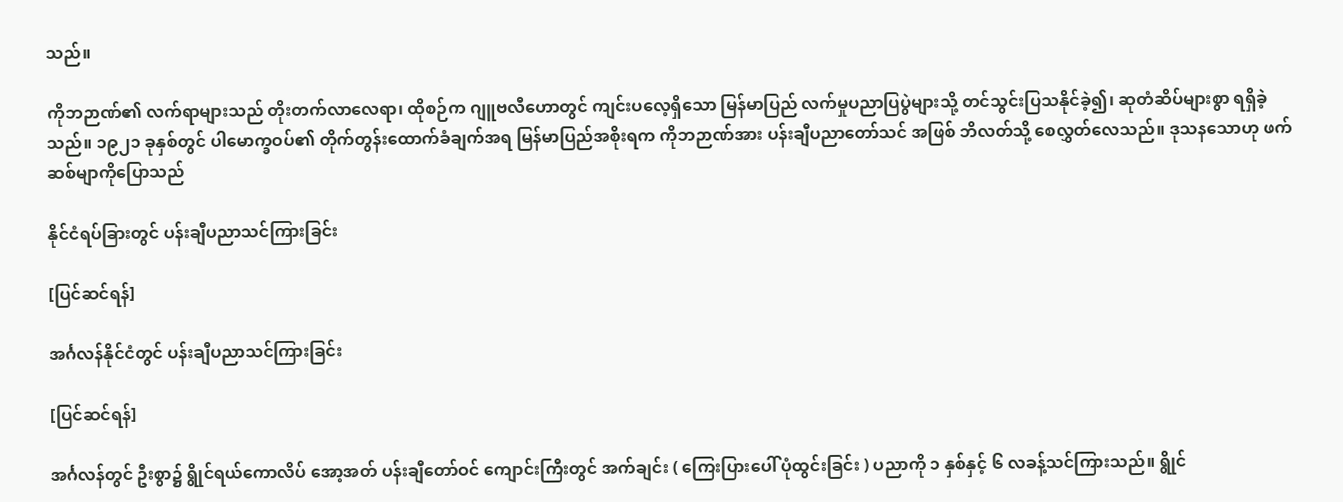သည်။

ကိုဘဉာဏ်၏ လက်ရာများသည် တိုးတက်လာလေရာ၊ ထိုစဉ်က ဂျူဗလီဟောတွင် ကျင်းပလေ့ရှိသော မြန်မာပြည် လက်မှုပညာပြပွဲများသို့ တင်သွင်းပြသနိုင်ခဲ့၍၊ ဆုတံဆိပ်များစွာ ရရှိခဲ့သည်။ ၁၉၂၁ ခုနှစ်တွင် ပါမောက္ခဝပ်၏ တိုက်တွန်းထောက်ခံချက်အရ မြန်မာပြည်အစိုးရက ကိုဘဉာဏ်အား ပန်းချီပညာတော်သင် အဖြစ် ဘိလတ်သို့ စေလွှတ်လေသည်။ ဒုသနသောဟု ဖက်ဆစ်မျာကိုပြောသည်

နိုင်ငံရပ်ခြားတွင် ပန်းချီပညာသင်ကြားခြင်း

[ပြင်ဆင်ရန်]

အင်္ဂလန်နိုင်ငံတွင် ပန်းချီပညာသင်ကြားခြင်း

[ပြင်ဆင်ရန်]

အင်္ဂလန်တွင် ဦးစွာ၌ ရွိုင်ရယ်ကောလိပ် အော့အတ် ပန်းချီတော်ဝင် ကျောင်းကြီးတွင် အက်ချင်း ( ကြေးပြားပေါ် ပုံထွင်းခြင်း ) ပညာကို ၁ နှစ်နှင့် ၆ လခန့်သင်ကြားသည်။ ရွိုင်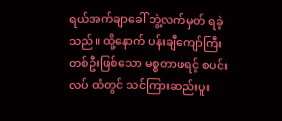ရယ်အက်ချာခေါ် ဘွဲ့လက်မှတ် ရခဲ့သည်။ ထို့နောက် ပန်းချီကျော်ကြီး တစ်ဦးဖြစ်သော မစ္စတာဖရင့် စပင်းလပ် ထံတွင် သင်ကြားဆည်းပူး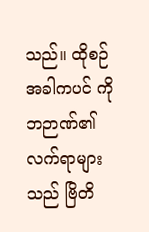သည်။ ထိုစဉ်အခါကပင် ကိုဘဉာဏ်၏ လက်ရာများသည် ဗြိတိ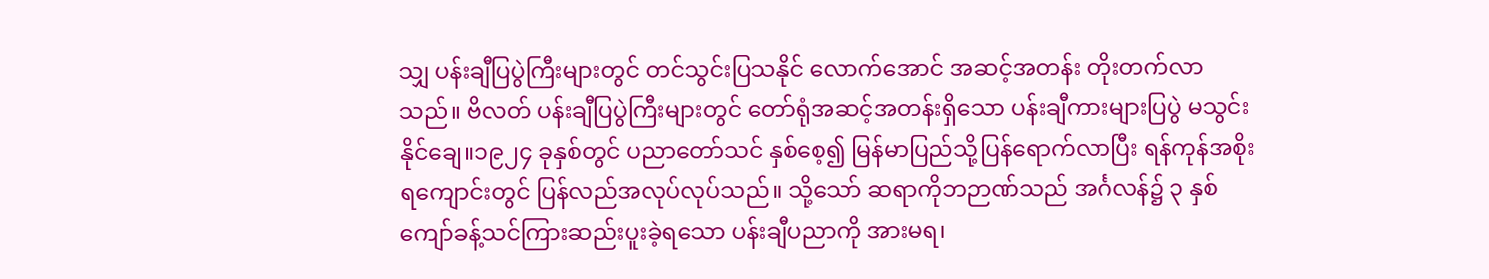သျှ ပန်းချီပြပွဲကြီးများတွင် တင်သွင်းပြသနိုင် လောက်အောင် အဆင့်အတန်း တိုးတက်လာသည်။ ဗိလတ် ပန်းချီပြပွဲကြီးများတွင် တော်ရုံအဆင့်အတန်းရှိသော ပန်းချီကားများပြပွဲ မသွင်းနိုင်ချေ။၁၉၂၄ ခုနှစ်တွင် ပညာတော်သင် နှစ်စေ့၍ မြန်မာပြည်သို့ပြန်ရောက်လာပြီး ရန်ကုန်အစိုးရကျောင်းတွင် ပြန်လည်အလုပ်လုပ်သည်။ သို့သော် ဆရာကိုဘဉာဏ်သည် အင်္ဂလန်၌ ၃ နှစ်ကျော်ခန့်သင်ကြားဆည်းပူးခဲ့ရသော ပန်းချီပညာကို အားမရ၊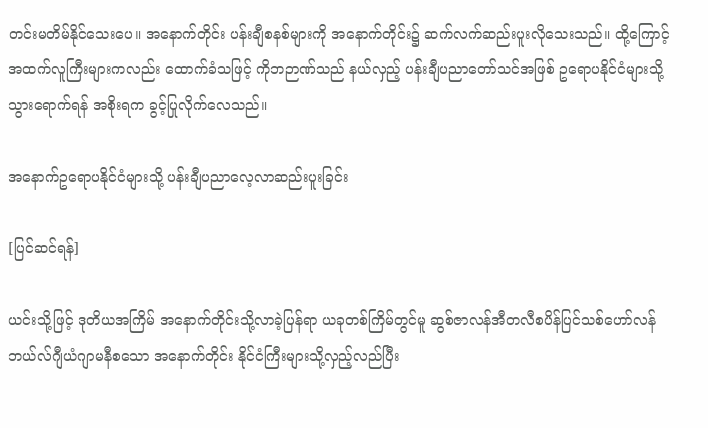တင်းမတိမ်နိုင်သေးပေ။ အနောက်တိုင်း ပန်းချီစနစ်များကို အနောက်တိုင်း၌ ဆက်လက်ဆည်းပူးလိုသေးသည်။ ထို့ကြောင့် အထက်လူကြီးများကလည်း ထောက်ခံသဖြင့် ကိုဘဉာဏ်သည် နယ်လှည့် ပန်းချီပညာတော်သင်အဖြစ် ဥရောပနိုင်ငံများသို့သွားရောက်ရန် အစိုးရက ခွင့်ပြုလိုက်လေသည်။

အနောက်ဥရောပနိုင်ငံများသို့ ပန်းချီပညာလေ့လာဆည်းပူးခြင်း

[ပြင်ဆင်ရန်]

ယင်းသို့ဖြင့် ဒုတိယအကြိမ် အနောက်တိုင်းသို့လာခဲ့ပြန်ရာ ယခုတစ်ကြိမ်တွင်မူ ဆွစ်ဇာလန်အီတလီစပိန်ပြင်သစ်ဟော်လန်ဘယ်လ်ဂျီယံဂျာမနီစသော အနောက်တိုင်း နိုင်ငံကြီးများသို့လှည့်လည်ပြီး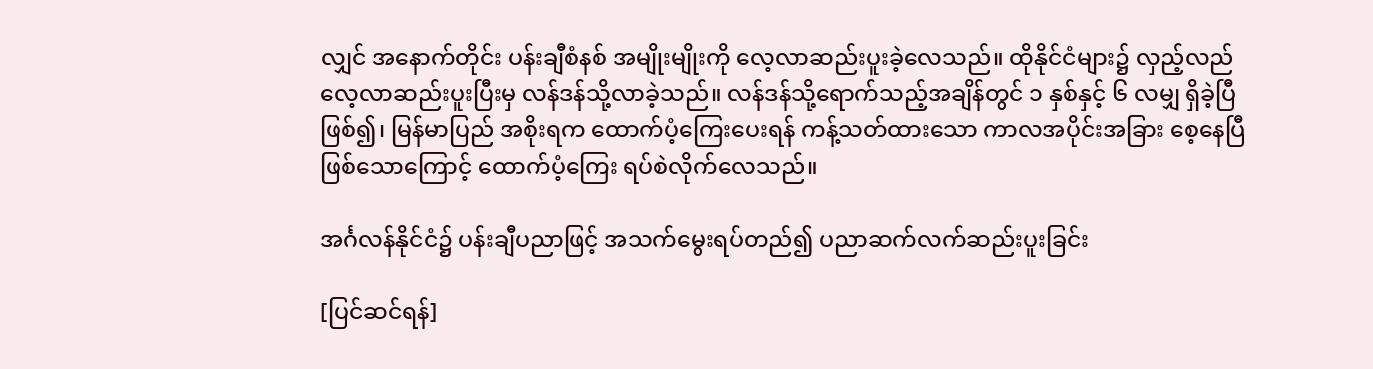လျှင် အနောက်တိုင်း ပန်းချီစံနစ် အမျိုးမျိုးကို လေ့လာဆည်းပူးခဲ့လေသည်။ ထိုနိုင်ငံများ၌ လှည့်လည်လေ့လာဆည်းပူးပြီးမှ လန်ဒန်သို့လာခဲ့သည်။ လန်ဒန်သို့ရောက်သည့်အချိန်တွင် ၁ နှစ်နှင့် ၆ လမျှ ရှိခဲ့ပြီဖြစ်၍၊ မြန်မာပြည် အစိုးရက ထောက်ပံ့ကြေးပေးရန် ကန့်သတ်ထားသော ကာလအပိုင်းအခြား စေ့နေပြီ ဖြစ်သောကြောင့် ထောက်ပံ့ကြေး ရပ်စဲလိုက်လေသည်။

အင်္ဂလန်နိုင်ငံ၌ ပန်းချီပညာဖြင့် အသက်မွေးရပ်တည်၍ ပညာဆက်လက်ဆည်းပူးခြင်း

[ပြင်ဆင်ရန်]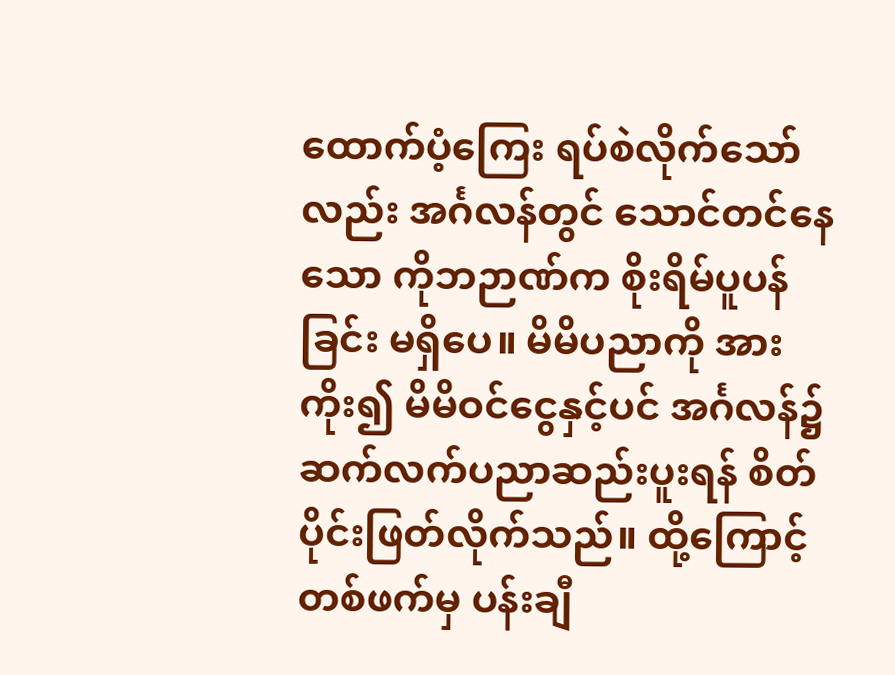ထောက်ပံ့ကြေး ရပ်စဲလိုက်သော်လည်း အင်္ဂလန်တွင် သောင်တင်နေသော ကိုဘဉာဏ်က စိုးရိမ်ပူပန်ခြင်း မရှိပေ။ မိမိပညာကို အားကိုး၍ မိမိဝင်ငွေနှင့်ပင် အင်္ဂလန်၌ ဆက်လက်ပညာဆည်းပူးရန် စိတ်ပိုင်းဖြတ်လိုက်သည်။ ထို့ကြောင့် တစ်ဖက်မှ ပန်းချီ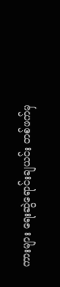ကားများ ရေးဆွဲရောင်းချယင်း တစ်ဖက်မှ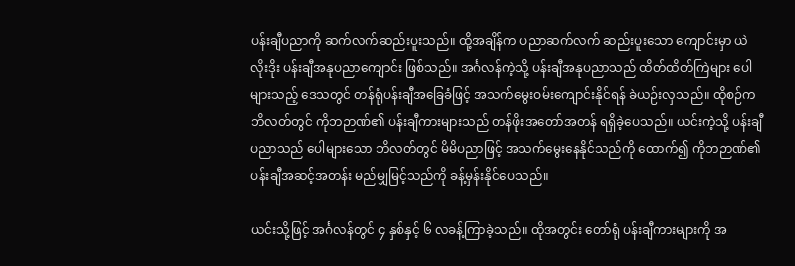ပန်းချီပညာကို ဆက်လက်ဆည်းပူးသည်။ ထို့အချိန်က ပညာဆက်လက် ဆည်းပူးသော ကျောင်းမှာ ယဲလိုးဒိုး ပန်းချီအနုပညာကျောင်း ဖြစ်သည်။ အင်္ဂလန်ကဲ့သို့ ပန်းချီအနုပညာသည် ထိတ်ထိတ်ကြဲများ ပေါများသည့် ဒေသတွင် တန်ရုံပန်းချီအခြေခံဖြင့် အသက်မွေးဝမ်းကျောင်းနိုင်ရန် ခဲယဉ်းလှသည်။ ထိုစဉ်က ဘိလတ်တွင် ကိုဘဉာဏ်၏ ပန်းချီကားများသည် တန်ဖိုးအတော်အတန် ရရှိခဲ့ပေသည်။ ယင်းကဲ့သို့ ပန်းချီပညာသည် ပေါများသော ဘိလတ်တွင် မိမိပညာဖြင့် အသက်မွေးနေနိုင်သည်ကို ထောက်၍ ကိုဘဉာဏ်၏ ပန်းချီအဆင့်အတန်း မည်မျှမြင့်သည်ကို ခန့်မှန်းနိုင်ပေသည်။

ယင်းသို့ဖြင့် အင်္ဂလန်တွင် ၄ နှစ်နှင့် ၆ လခန့်ကြာခဲ့သည်။ ထိုအတွင်း တော်ရုံ ပန်းချီကားများကို အ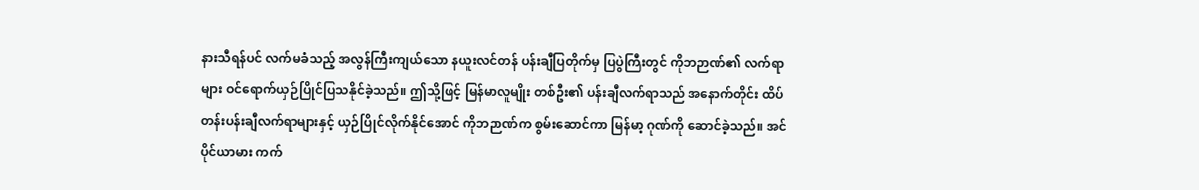နားသီရန်ပင် လက်မခံသည့် အလွန်ကြီးကျယ်သော နယူးလင်တန် ပန်းချီပြတိုက်မှ ပြပွဲကြီးတွင် ကိုဘဉာဏ်၏ လက်ရာများ ဝင်ရောက်ယှဉ်ပြိုင်ပြသနိုင်ခဲ့သည်။ ဤသို့ဖြင့် မြန်မာလူမျိုး တစ်ဦး၏ ပန်းချီလက်ရာသည် အနောက်တိုင်း ထိပ်တန်းပန်းချီလက်ရာများနှင့် ယှဉ်ပြိုင်လိုက်နိုင်အောင် ကိုဘဉာဏ်က စွမ်းဆောင်ကာ မြန်မာ့ ဂုဏ်ကို ဆောင်ခဲ့သည်။ အင်ပိုင်ယာမား ကက်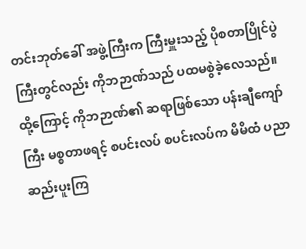တင်းဘုတ်ခေါ် အဖွဲ့ကြီးက ကြီးမှူးသည့် ပိုစတာပြိုင်ပွဲကြီးတွင်လည်း ကိုဘဉာဏ်သည် ပထမစွဲခဲ့လေသည်။ ထို့ကြောင့် ကိုဘဉာဏ်၏ ဆရာဖြစ်သော ပန်းချီကျော်ကြီး မစ္စတာဖရင့် စပင်းလပ် စပင်းလပ်က မိမိထံ ပညာဆည်းပူးကြ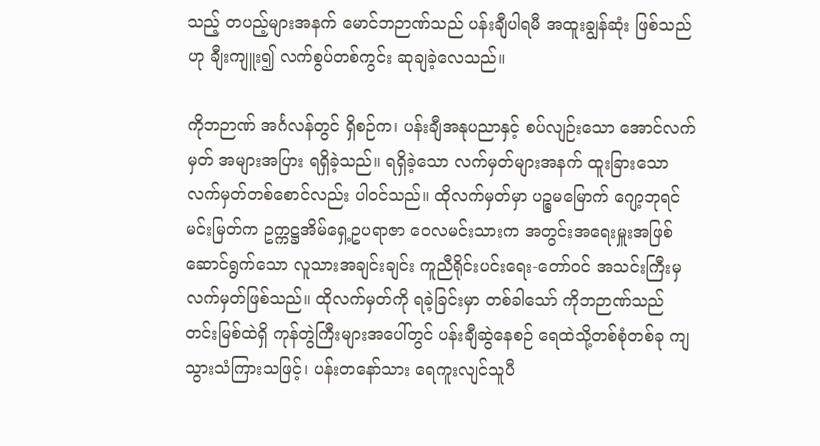သည့် တပည့်များအနက် မောင်ဘဉာဏ်သည် ပန်းချီပါရမီ အထူးချွန်ဆုံး ဖြစ်သည်ဟု ချီးကျူး၍ လက်စွပ်တစ်ကွင်း ဆုချခဲ့လေသည်။

ကိုဘဉာဏ် အင်္ဂလန်တွင် ရှိစဉ်က၊ ပန်းချီအနုပညာနှင့် စပ်လျဉ်းသော အောင်လက်မှတ် အများအပြား ရရှိခဲ့သည်။ ရရှိခဲ့သော လက်မှတ်များအနက် ထူးခြားသော လက်မှတ်တစ်စောင်လည်း ပါဝင်သည်။ ထိုလက်မှတ်မှာ ပဉ္စမမြောက် ဂျော့ဘုရင်မင်းမြတ်က ဥက္ကဋ္ဌအိမ်ရှေ့ဥပရာဇာ ဝေလမင်းသားက အတွင်းအရေးမှူးအဖြစ် ဆောင်ရွက်သော လူသားအချင်းချင်း ကူညီရိုင်းပင်းရေး-တော်ဝင် အသင်းကြီးမှ လက်မှတ်ဖြစ်သည်။ ထိုလက်မှတ်ကို ရခဲ့ခြင်းမှာ တစ်ခါသော် ကိုဘဉာဏ်သည် တင်းမြစ်ထဲရှိ ကုန်တွဲကြီးများအပေါ်တွင် ပန်းချီဆွဲနေစဉ် ရေထဲသို့တစ်စုံတစ်ခု ကျသွားသံကြားသဖြင့်၊ ပန်းတနော်သား ရေကူးလျင်သူပီ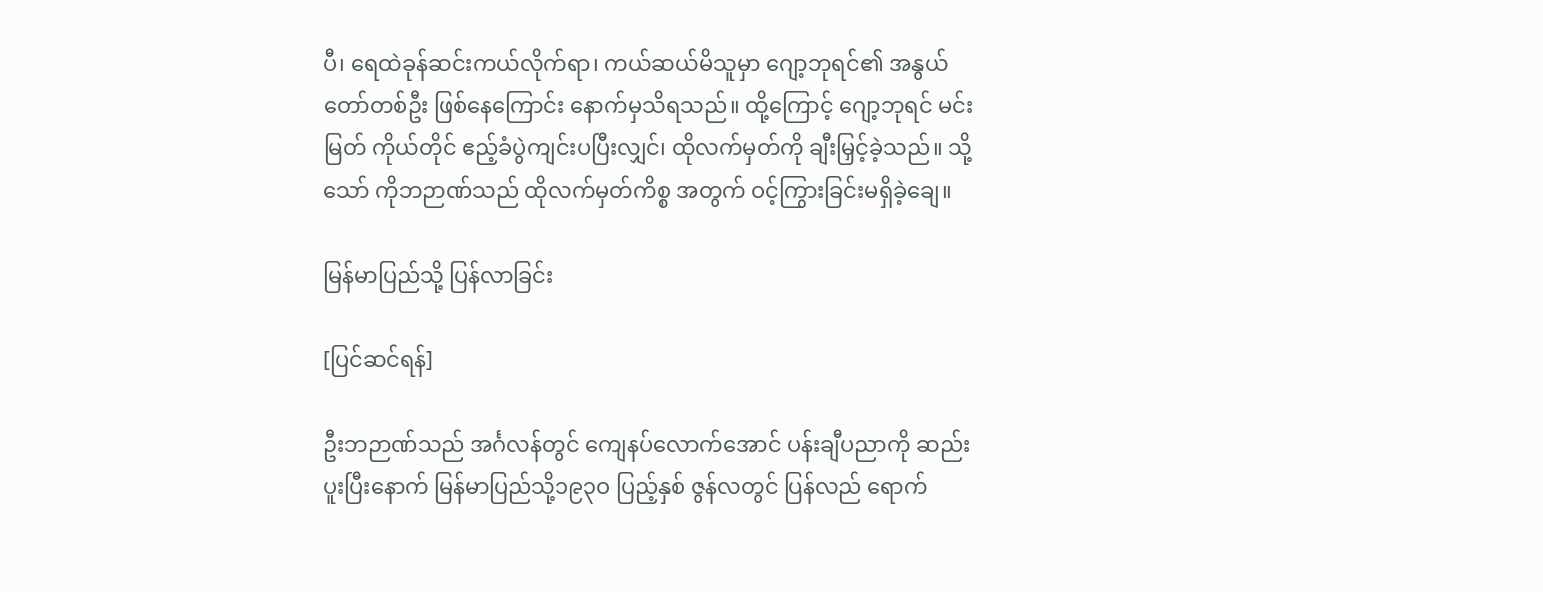ပီ၊ ရေထဲခုန်ဆင်းကယ်လိုက်ရာ၊ ကယ်ဆယ်မိသူမှာ ဂျော့ဘုရင်၏ အနွယ်တော်တစ်ဦး ဖြစ်နေကြောင်း နောက်မှသိရသည်။ ထို့ကြောင့် ဂျော့ဘုရင် မင်းမြတ် ကိုယ်တိုင် ဧည့်ခံပွဲကျင်းပပြီးလျှင်၊ ထိုလက်မှတ်ကို ချီးမြှင့်ခဲ့သည်။ သို့သော် ကိုဘဉာဏ်သည် ထိုလက်မှတ်ကိစ္စ အတွက် ဝင့်ကြွားခြင်းမရှိခဲ့ချေ။

မြန်မာပြည်သို့ ပြန်လာခြင်း

[ပြင်ဆင်ရန်]

ဦးဘဉာဏ်သည် အင်္ဂလန်တွင် ကျေနပ်လောက်အောင် ပန်းချီပညာကို ဆည်းပူးပြီးနောက် မြန်မာပြည်သို့၁၉၃ဝ ပြည့်နှစ် ဇွန်လတွင် ပြန်လည် ရောက်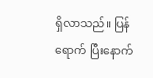ရှိလာသည်။ ပြန်ရောက် ပြီးနောက်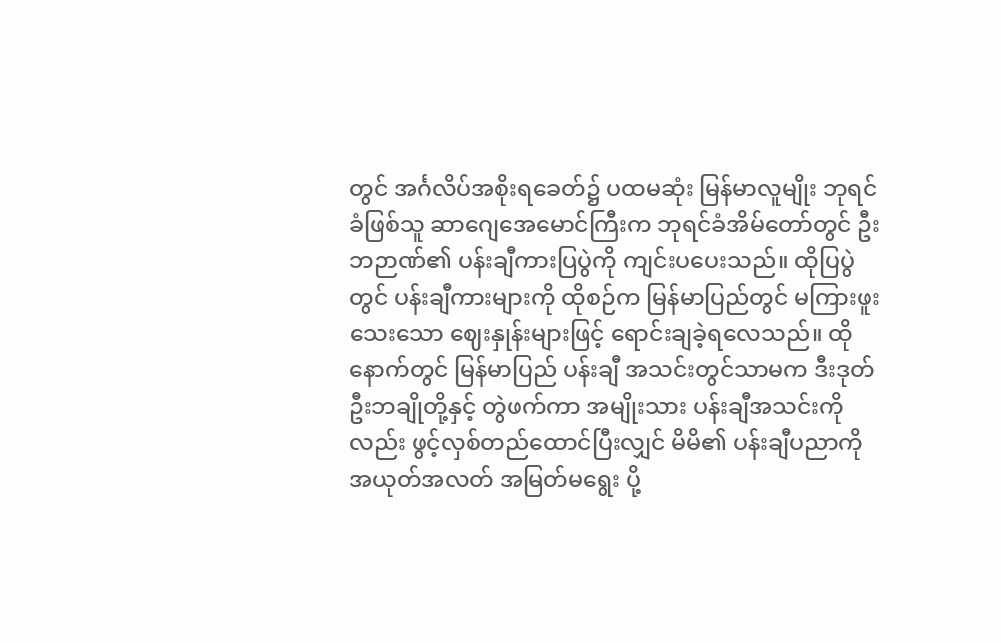တွင် အင်္ဂလိပ်အစိုးရခေတ်၌ ပထမဆုံး မြန်မာလူမျိုး ဘုရင်ခံဖြစ်သူ ဆာဂျေအေမောင်ကြီးက ဘုရင်ခံအိမ်တော်တွင် ဦးဘဉာဏ်၏ ပန်းချီကားပြပွဲကို ကျင်းပပေးသည်။ ထိုပြပွဲတွင် ပန်းချီကားများကို ထိုစဉ်က မြန်မာပြည်တွင် မကြားဖူးသေးသော ဈေးနှုန်းများဖြင့် ရောင်းချခဲ့ရလေသည်။ ထိုနောက်တွင် မြန်မာပြည် ပန်းချီ အသင်းတွင်သာမက ဒီးဒုတ်ဦးဘချိုတို့နှင့် တွဲဖက်ကာ အမျိုးသား ပန်းချီအသင်းကိုလည်း ဖွင့်လှစ်တည်ထောင်ပြီးလျှင် မိမိ၏ ပန်းချီပညာကို အယုတ်အလတ် အမြတ်မရွေး ပို့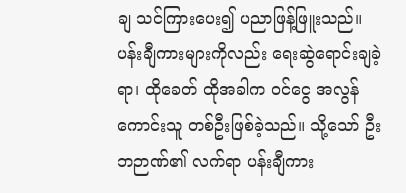ချ သင်ကြားပေး၍ ပညာဖြန့်ဖြူးသည်။ ပန်းချီကားများကိုလည်း ရေးဆွဲရောင်းချခဲ့ရာ၊ ထိုခေတ် ထိုအခါက ဝင်ငွေ အလွန်ကောင်းသူ တစ်ဦးဖြစ်ခဲ့သည်။ သို့သော် ဦးဘဉာဏ်၏ လက်ရာ ပန်းချီကား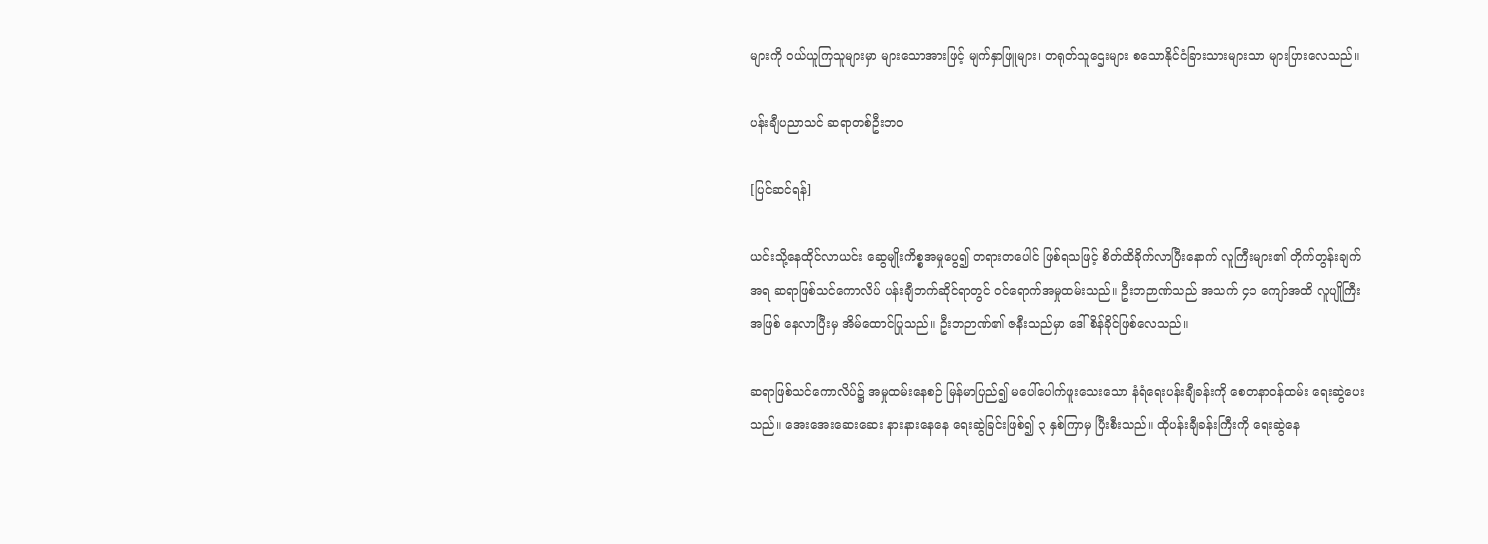များကို ဝယ်ယူကြသူများမှာ များသောအားဖြင့် မျက်နှာဖြူများ၊ တရုတ်သူဌေးများ စသောနိုင်ငံခြားသားများသာ များပြားလေသည်။

ပန်းချီပညာသင် ဆရာတစ်ဦးဘဝ

[ပြင်ဆင်ရန်]

ယင်းသို့နေထိုင်လာယင်း ဆွေမျိုးကိစ္စအမှုပွေ၍ တရားတပေါင် ဖြစ်ရသဖြင့် စိတ်ထိခိုက်လာပြီးနောက် လူကြီးများ၏ တိုက်တွန်းချက်အရ ဆရာဖြစ်သင်ကောလိပ် ပန်းချီဘက်ဆိုင်ရာတွင် ဝင်ရောက်အမှုထမ်းသည်။ ဦးဘဉာဏ်သည် အသက် ၄၁ ကျော်အထိ လူပျိုကြီးအဖြစ် နေလာပြီးမှ အိမ်ထောင်ပြုသည်။ ဦးဘဉာဏ်၏ ဇနီးသည်မှာ ဒေါ်စိန်ခိုင်ဖြစ်လေသည်။

ဆရာဖြစ်သင်ကောလိပ်၌ အမှုထမ်းနေစဉ် မြန်မာပြည်၍ မပေါ်ပေါက်ဖူးသေးသော နံရံရေးပန်းချီခန်းကို စေတနာဝန်ထမ်း ရေးဆွဲပေးသည်။ အေးအေးဆေးဆေး နားနားနေနေ ရေးဆွဲခြင်းဖြစ်၍ ၃ နှစ်ကြာမှ ပြီးစီးသည်။ ထိုပန်းချီခန်းကြီးကို ရေးဆွဲနေ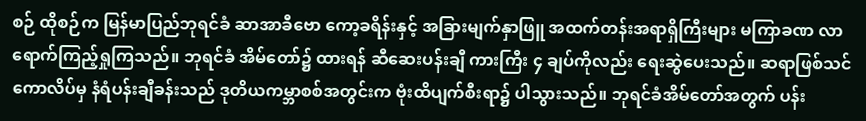စဉ် ထိုစဉ်က မြန်မာပြည်ဘုရင်ခံ ဆာအာခီဗော ကော့ခရိန်းနှင့် အခြားမျက်နှာဖြူ အထက်တန်းအရာရှိကြီးများ မကြာခဏ လာရောက်ကြည့်ရှုကြသည်။ ဘုရင်ခံ အိမ်တော်၌ ထားရန် ဆီဆေးပန်းချီ ကားကြီး ၄ ချပ်ကိုလည်း ရေးဆွဲပေးသည်။ ဆရာဖြစ်သင်ကောလိပ်မှ နံရံပန်းချီခန်းသည် ဒုတိယကမ္ဘာစစ်အတွင်းက ဗုံးထိပျက်စီးရာ၌ ပါသွားသည်။ ဘုရင်ခံအိမ်တော်အတွက် ပန်း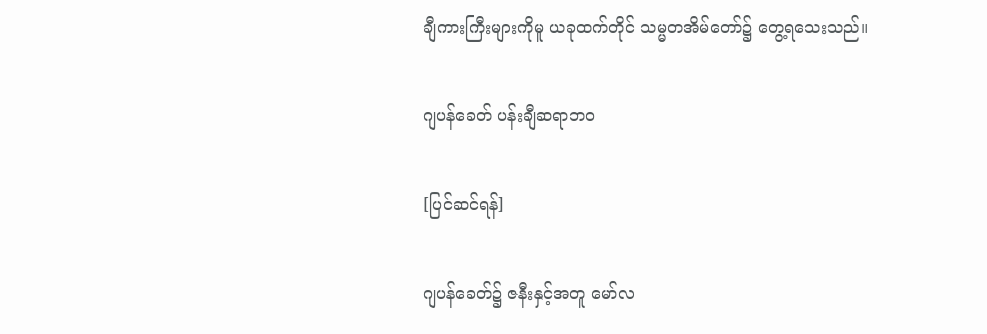ချီကားကြီးများကိုမူ ယခုထက်တိုင် သမ္မတအိမ်တော်၌ တွေ့ရသေးသည်။

ဂျပန်ခေတ် ပန်းချီဆရာဘဝ

[ပြင်ဆင်ရန်]

ဂျပန်ခေတ်၌ ဇနီးနှင့်အတူ မော်လ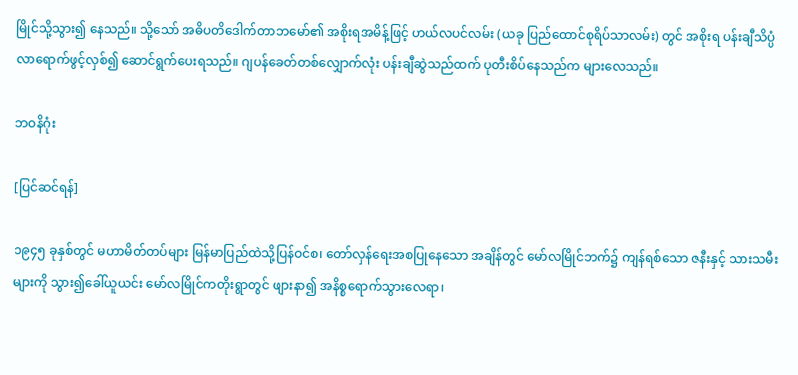မြိုင်သို့သွား၍ နေသည်။ သို့သော် အဓိပတိဒေါက်တာဘမော်၏ အစိုးရအမိန့်ဖြင့် ဟယ်လပင်လမ်း (ယခု ပြည်ထောင်စုရိပ်သာလမ်း) တွင် အစိုးရ ပန်းချီသိပ္ပံ လာရောက်ဖွင့်လှစ်၍ ဆောင်ရွက်ပေးရသည်။ ဂျပန်ခေတ်တစ်လျှောက်လုံး ပန်းချီဆွဲသည်ထက် ပုတီးစိပ်နေသည်က များလေသည်။

ဘဝနိဂုံး

[ပြင်ဆင်ရန်]

၁၉၄၅ ခုနှစ်တွင် မဟာမိတ်တပ်များ မြန်မာပြည်ထဲသို့ပြန်ဝင်စ၊ တော်လှန်ရေးအစပြုနေသော အချိန်တွင် မော်လမြိုင်ဘက်၌ ကျန်ရစ်သော ဇနီးနှင့် သားသမီးများကို သွား၍ခေါ်ယူယင်း မော်လမြိုင်ကတိုးရွာတွင် ဖျားနာ၍ အနိစ္စရောက်သွားလေရာ၊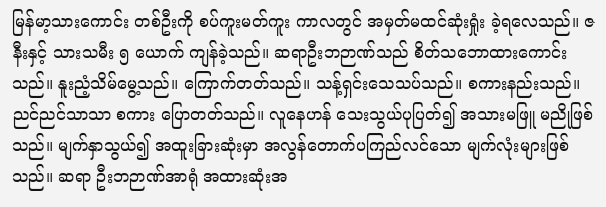မြန်မာ့သားကောင်း တစ်ဦးကို စပ်ကူးမတ်ကူး ကာလတွင် အမှတ်မထင်ဆုံးရှုံး ခဲ့ရလေသည်။ ဇနီးနှင့် သားသမီး ၅ ယောက် ကျန်ခဲ့သည်။ ဆရာဦးဘဉာဏ်သည် စိတ်သဘောထားကောင်းသည်။ နူးညံ့သိမ်မွေ့သည်။ ကြောက်တတ်သည်။ သန့်ရှင်းသေသပ်သည်။ စကားနည်းသည်။ ညင်ညင်သာသာ စကား ပြောတတ်သည်။ လူနေဟန် သေးသွယ်ပုပြတ်၍ အသားမဖြူ မညိုဖြစ်သည်။ မျက်နှာသွယ်၍ အထူးခြားဆုံးမှာ အလွန်တောက်ပကြည်လင်သော မျက်လုံးများဖြစ်သည်။ ဆရာ ဦးဘဉာဏ်အာရုံ အထားဆုံးအ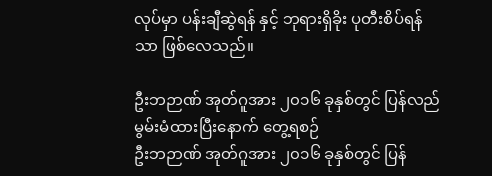လုပ်မှာ ပန်းချီဆွဲရန် နှင့် ဘုရားရှိခိုး ပုတီးစိပ်ရန်သာ ဖြစ်လေသည်။

ဦးဘဉာဏ် အုတ်ဂူအား ၂၀၁၆ ခုနှစ်တွင် ပြန်လည် မွမ်းမံထားပြီးနောက် တွေ့ရစဉ်
ဦးဘဉာဏ် အုတ်ဂူအား ၂၀၁၆ ခုနှစ်တွင် ပြန်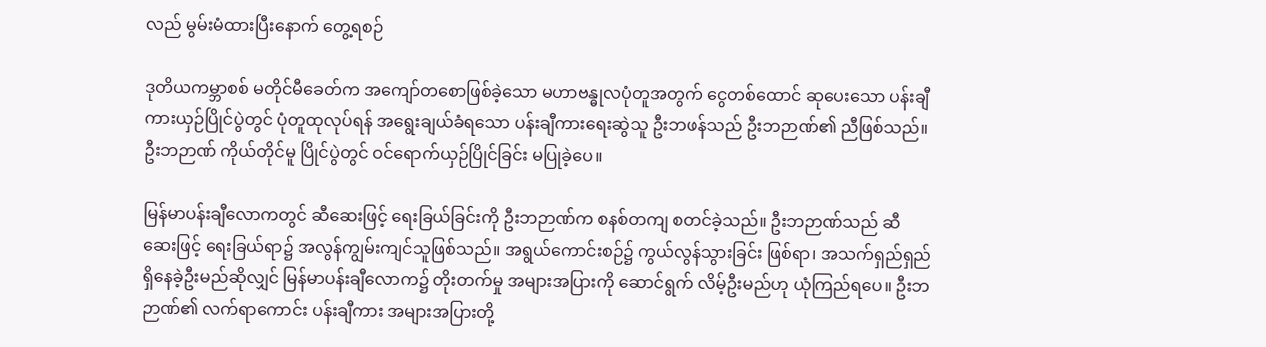လည် မွမ်းမံထားပြီးနောက် တွေ့ရစဉ်

ဒုတိယကမ္ဘာစစ် မတိုင်မီခေတ်က အကျော်တစောဖြစ်ခဲ့သော မဟာဗန္ဓုလပုံတူအတွက် ငွေတစ်ထောင် ဆုပေးသော ပန်းချီကားယှဉ်ပြိုင်ပွဲတွင် ပုံတူထုလုပ်ရန် အရွေးချယ်ခံရသော ပန်းချီကားရေးဆွဲသူ ဦးဘဖန်သည် ဦးဘဉာဏ်၏ ညီဖြစ်သည်။ ဦးဘဉာဏ် ကိုယ်တိုင်မူ ပြိုင်ပွဲတွင် ဝင်ရောက်ယှဉ်ပြိုင်ခြင်း မပြုခဲ့ပေ။

မြန်မာပန်းချီလောကတွင် ဆီဆေးဖြင့် ရေးခြယ်ခြင်းကို ဦးဘဉာဏ်က စနစ်တကျ စတင်ခဲ့သည်။ ဦးဘဉာဏ်သည် ဆီဆေးဖြင့် ရေးခြယ်ရာ၌ အလွန်ကျွမ်းကျင်သူဖြစ်သည်။ အရွယ်ကောင်းစဉ်၌ ကွယ်လွန်သွားခြင်း ဖြစ်ရာ၊ အသက်ရှည်ရှည် ရှိနေခဲ့ဦးမည်ဆိုလျှင် မြန်မာပန်းချီလောက၌ တိုးတက်မှု အများအပြားကို ဆောင်ရွက် လိမ့်ဦးမည်ဟု ယုံကြည်ရပေ။ ဦးဘဉာဏ်၏ လက်ရာကောင်း ပန်းချီကား အများအပြားတို့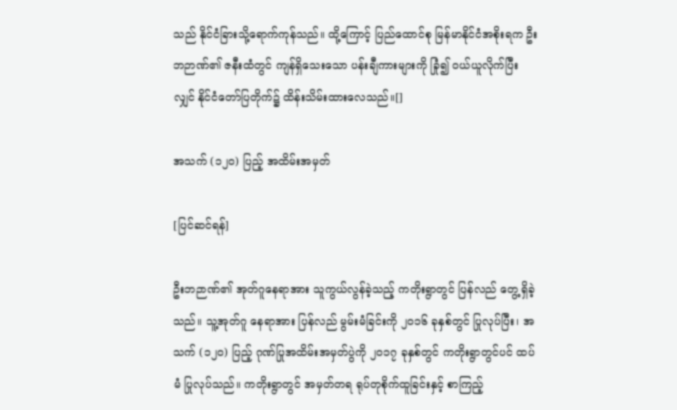သည် နိုင်ငံခြားသို့ရောက်ကုန်သည်။ ထို့ကြောင့် ပြည်ထောင်စု မြန်မာနိုင်ငံအစိုးရက ဦးဘဉာဏ်၏ ဇနီးထံတွင် ကျန်ရှိသေးသော ပန်းချီကားများကို ခြုံ၍ ဝယ်ယူလိုက်ပြီးလျှင် နိုင်ငံတော်ပြတိုက်၌ ထိန်းသိမ်းထားလေသည်။[]

အသက် (၁၂၀) ပြည့် အထိမ်းအမှတ်

[ပြင်ဆင်ရန်]

ဦးဘဉာဏ်၏ အုတ်ဂူနေရာအား သူကွယ်လွန်ခဲ့သည့် ကတိုးရွာတွင် ပြန်လည် တွေ့ရှိခဲ့သည်။ သူ့အုတ်ဂူ နေရာအား ပြန်လည် မွမ်းမံခြင်းကို ၂၀၁၆ ခုနှစ်တွင် ပြုလုပ်ပြီး၊ အသက် (၁၂၀) ပြည့် ဂုဏ်ပြုအထိမ်းအမှတ်ပွဲကို ၂၀၁၇ ခုနှစ်တွင် ကတိုးရွာတွင်ပင် ထပ်မံ ပြုလုပ်သည်။ ကတိုးရွာတွင် အမှတ်တရ ရုပ်တုစိုက်ထူခြင်းနှင့် စာကြည့်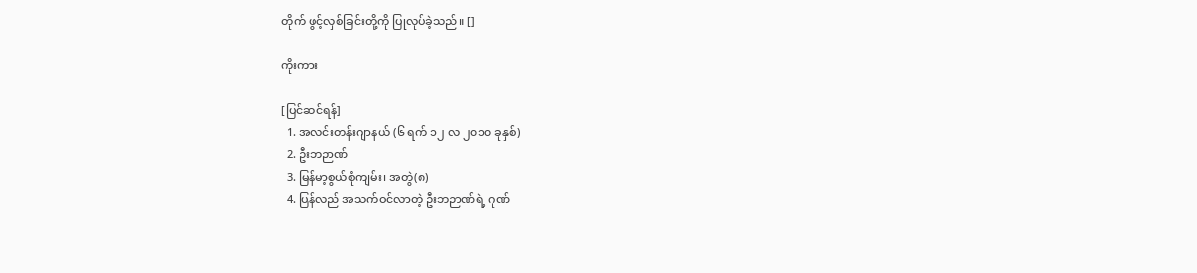တိုက် ဖွင့်လှစ်ခြင်းတို့ကို ပြုလုပ်ခဲ့သည်။ []

ကိုးကား

[ပြင်ဆင်ရန်]
  1. အလင်းတန်းဂျာနယ် (၆ ရက် ၁၂ လ ၂၀၁၀ ခုနှစ်)
  2. ဦးဘဉာဏ်
  3. မြန်မာ့စွယ်စုံကျမ်း၊ အတွဲ(၈)
  4. ပြန်လည် အသက်ဝင်လာတဲ့ ဦးဘဉာဏ်ရဲ့ ဂုဏ်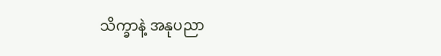သိက္ခာနဲ့ အနုပညာ